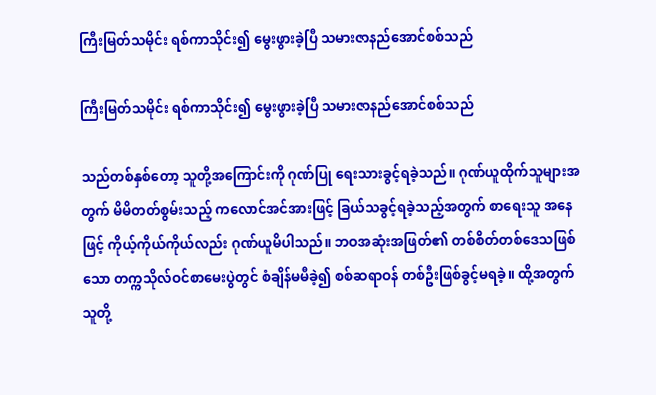ကြီးမြတ်သမိုင်း ရစ်ကာသိုင်း၍ မွေးဖွားခဲ့ပြီ သမားဇာနည်အောင်စစ်သည်

ကြီးမြတ်သမိုင်း ရစ်ကာသိုင်း၍ မွေးဖွားခဲ့ပြီ သမားဇာနည်အောင်စစ်သည်

သည်တစ်နှစ်တော့ သူတို့အကြောင်းကို ဂုဏ်ပြု ရေးသားခွင့်ရခဲ့သည်။ ဂုဏ်ယူထိုက်သူများအတွက် မိမိတတ်စွမ်းသည့် ကလောင်အင်အားဖြင့် ခြယ်သခွင့်ရခဲ့သည့်အတွက် စာရေးသူ အနေဖြင့် ကိုယ့်ကိုယ်ကိုယ်လည်း ဂုဏ်ယူမိပါသည်။ ဘဝအဆုံးအဖြတ်၏ တစ်စိတ်တစ်ဒေသဖြစ်သော တက္ကသိုလ်ဝင်စာမေးပွဲတွင် စံချိန်မမီခဲ့၍ စစ်ဆရာဝန် တစ်ဦးဖြစ်ခွင့်မရခဲ့။ ထို့အတွက် သူတို့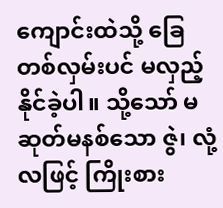ကျောင်းထဲသို့ ခြေတစ်လှမ်းပင် မလှည့်နိုင်ခဲ့ပါ။ သို့သော် မဆုတ်မနစ်သော ဇွဲ၊ လုံ့လဖြင့် ကြိုးစား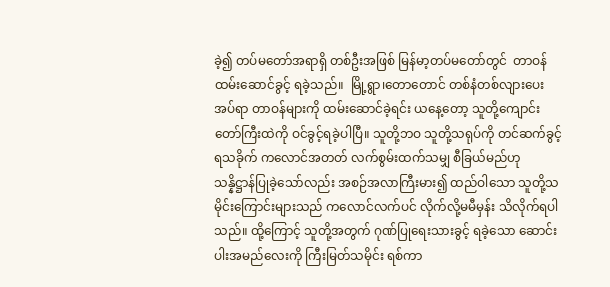ခဲ့၍ တပ်မတော်အရာရှိ တစ်ဦးအဖြစ် မြန်မာ့တပ်မတော်တွင်  တာဝန်ထမ်းဆောင်ခွင့် ရခဲ့သည်။  မြို့ရွာ၊တောတောင် တစ်နံတစ်လျားပေးအပ်ရာ တာဝန်များကို ထမ်းဆောင်ခဲ့ရင်း ယနေ့တော့ သူတို့ကျောင်းတော်ကြီးထဲကို ဝင်ခွင့်ရခဲ့ပါပြီ။ သူတို့ဘဝ သူတို့သရုပ်ကို တင်ဆက်ခွင့်ရသခိုက် ကလောင်အတတ် လက်စွမ်းထက်သမျှ စီခြယ်မည်ဟု သန္နိဋ္ဌာန်ပြုခဲ့သော်လည်း အစဉ်အလာကြီးမား၍ ထည်ဝါသော သူတို့သမိုင်းကြောင်းများသည် ကလောင်လက်ပင် လိုက်လို့မမီမှန်း သိလိုက်ရပါသည်။ ထို့ကြောင့် သူတို့အတွက် ဂုဏ်ပြုရေးသားခွင့် ရခဲ့သော ဆောင်းပါးအမည်လေးကို ကြီးမြတ်သမိုင်း ရစ်ကာ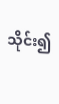သိုင်း၍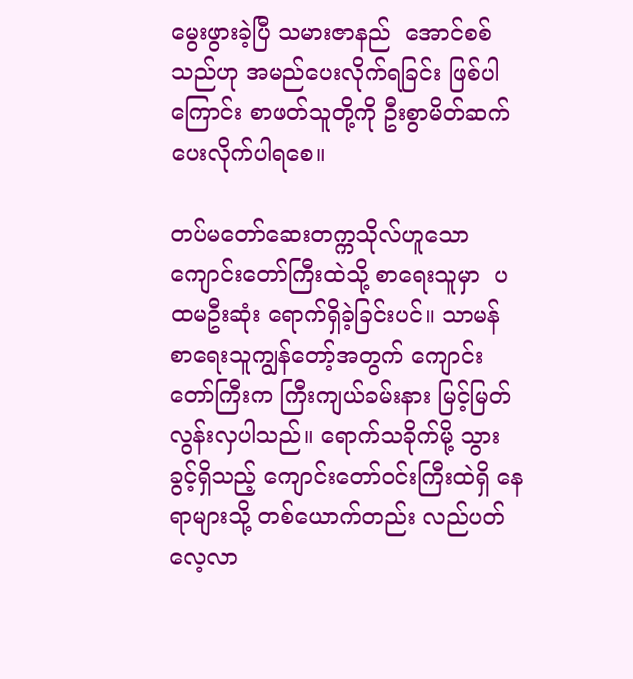မွေးဖွားခဲ့ပြီ သမားဇာနည်  အောင်စစ်သည်ဟု အမည်ပေးလိုက်ရခြင်း ဖြစ်ပါကြောင်း စာဖတ်သူတို့ကို ဦးစွာမိတ်ဆက်ပေးလိုက်ပါရစေ။

တပ်မတော်ဆေးတက္ကသိုလ်ဟူသော ကျောင်းတော်ကြီးထဲသို့ စာရေးသူမှာ  ပထမဦးဆုံး ရောက်ရှိခဲ့ခြင်းပင်။ သာမန် စာရေးသူကျွန်တော့်အတွက် ကျောင်းတော်ကြီးက ကြီးကျယ်ခမ်းနား မြင့်မြတ်လွန်းလှပါသည်။ ရောက်သခိုက်မို့ သွားခွင့်ရှိသည့် ကျောင်းတော်ဝင်းကြီးထဲရှိ နေရာများသို့ တစ်ယောက်တည်း လည်ပတ်လေ့လာ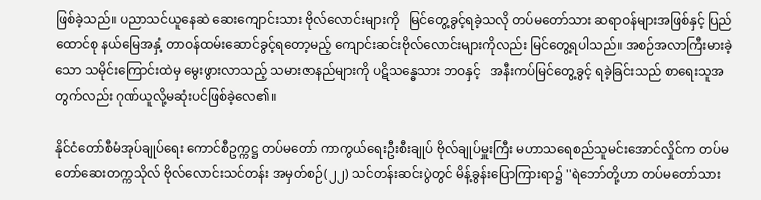ဖြစ်ခဲ့သည်။ ပညာသင်ယူနေဆဲ ဆေးကျောင်းသား ဗိုလ်လောင်းများကို   မြင်တွေ့ခွင့်ရခဲ့သလို တပ်မတော်သား ဆရာဝန်များအဖြစ်နှင့် ပြည်ထောင်စု နယ်မြေအနှံ့ တာဝန်ထမ်းဆောင်ခွင့်ရတော့မည့် ကျောင်းဆင်းဗိုလ်လောင်းများကိုလည်း မြင်တွေ့ရပါသည်။ အစဉ်အလာကြီးမားခဲ့သော သမိုင်းကြောင်းထဲမှ မွေးဖွားလာသည့် သမားဇာနည်များကို ပဋိသန္ဓေသား ဘဝနှင့်   အနီးကပ်မြင်တွေ့ခွင့် ရခဲ့ခြင်းသည် စာရေးသူအတွက်လည်း ဂုဏ်ယူလို့မဆုံးပင်ဖြစ်ခဲ့လေ၏။

နိုင်ငံတော်စီမံအုပ်ချုပ်ရေး ကောင်စီဥက္ကဋ္ဌ တပ်မတော် ကာကွယ်ရေးဦးစီးချုပ် ဗိုလ်ချုပ်မှူးကြီး မဟာသရေစည်သူမင်းအောင်လှိုင်က တပ်မတော်ဆေးတက္ကသိုလ် ဗိုလ်လောင်းသင်တန်း အမှတ်စဉ်(၂၂) သင်တန်းဆင်းပွဲတွင် မိန့်ခွန်းပြောကြားရာ၌ ''ရဲဘော်တို့ဟာ တပ်မတော်သား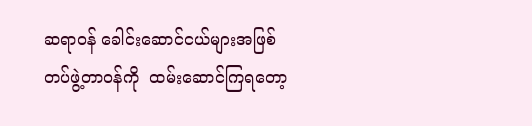ဆရာဝန် ခေါင်းဆောင်ငယ်များအဖြစ်  တပ်ဖွဲ့တာဝန်ကို  ထမ်းဆောင်ကြရတော့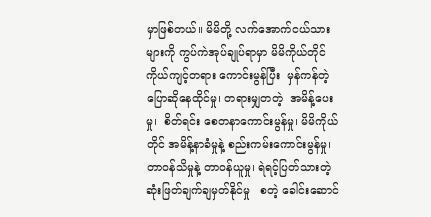မှာဖြစ်တယ်။ မိမိတို့ လက်အောက်ငယ်သားများကို ကွပ်ကဲအုပ်ချုပ်ရာမှာ မိမိကိုယ်တိုင် ကိုယ်ကျင့်တရား ကောင်းမွန်ပြီး  မှန်ကန်တဲ့ပြောဆိုနေထိုင်မှု၊ တရားမျှတတဲ့  အမိန့်ပေးမှု၊  စိတ်ရင်း စေတနာကောင်းမွန်မှု၊ မိမိကိုယ်တိုင် အမိန့်နာခံမှုနဲ့ စည်းကမ်းကောင်းမွန်မှု၊ တာဝန်သိမှုနဲ့ တာဝန်ယူမှု၊ ရဲရင့်ပြတ်သားတဲ့  ဆုံးဖြတ်ချက်ချမှတ်နိုင်မှု   စတဲ့ ခေါင်းဆောင်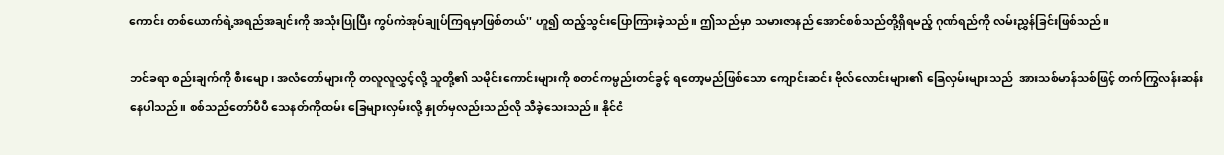ကောင်း တစ်ယောက်ရဲ့အရည်အချင်းကို အသုံးပြုပြီး ကွပ်ကဲအုပ်ချုပ်ကြရမှာဖြစ်တယ်'' ဟူ၍ ထည့်သွင်းပြောကြားခဲ့သည်။ ဤသည်မှာ သမားဇာနည် အောင်စစ်သည်တို့ရှိရမည့် ဂုဏ်ရည်ကို လမ်းညွှန်ခြင်းဖြစ်သည်။

ဘင်ခရာ စည်းချက်ကို စီးမျော၊ အလံတော်များကို တလူလူလွှင့်လို့ သူတို့၏ သမိုင်းကောင်းများကို စတင်ကမ္ပည်းတင်ခွင့် ရတော့မည်ဖြစ်သော ကျောင်းဆင်း ဗိုလ်လောင်းများ၏ ခြေလှမ်းများသည်  အားသစ်မာန်သစ်ဖြင့် တက်ကြွလန်းဆန်းနေပါသည်။ စစ်သည်တော်ပီပီ သေနတ်ကိုထမ်း ခြေများလှမ်းလို့ နှုတ်မှလည်းသည်လို သီခဲ့သေးသည်။ နိုင်ငံ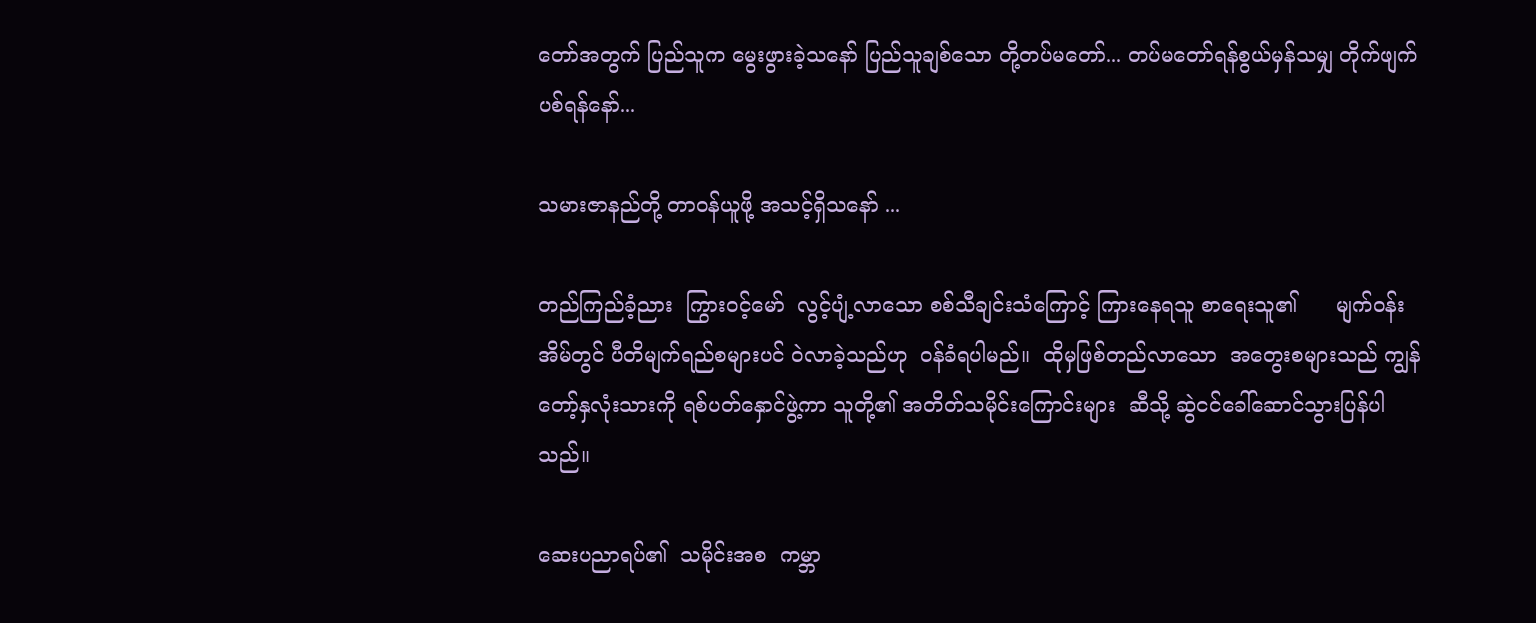တော်အတွက် ပြည်သူက မွေးဖွားခဲ့သနော် ပြည်သူချစ်သော တို့တပ်မတော်... တပ်မတော်ရန်စွယ်မှန်သမျှ တိုက်ဖျက်ပစ်ရန်နော်...

သမားဇာနည်တို့ တာဝန်ယူဖို့ အသင့်ရှိသနော် ...

တည်ကြည်ခံ့ညား  ကြွားဝင့်မော်  လွင့်ပျံ့လာသော စစ်သီချင်းသံကြောင့် ကြားနေရသူ စာရေးသူ၏      မျက်ဝန်းအိမ်တွင် ပီတိမျက်ရည်စများပင် ဝဲလာခဲ့သည်ဟု  ဝန်ခံရပါမည်။  ထိုမှဖြစ်တည်လာသော  အတွေးစများသည် ကျွန်တော့်နှလုံးသားကို ရစ်ပတ်နှောင်ဖွဲ့ကာ သူတို့၏ အတိတ်သမိုင်းကြောင်းများ  ဆီသို့ ဆွဲငင်ခေါ်ဆောင်သွားပြန်ပါသည်။

ဆေးပညာရပ်၏  သမိုင်းအစ  ကမ္ဘာ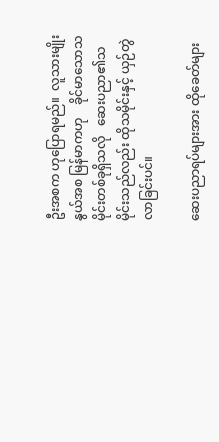ဦးအစက ဟုပြောရမည်။  လူသားမျိုးနွယ်အစ မြန်မာကဟု    ခိုင်မာသောသမိုင်းတစ်ခုရှိသလို   ဆေးပညာ၏သမိုင်းသည်လည်း ထိုသမိုင်းနှင့် ယှဉ်တွဲလာခြင်းပင်။

ဆေးပညာရပ်များအား ထိုခေတ်များ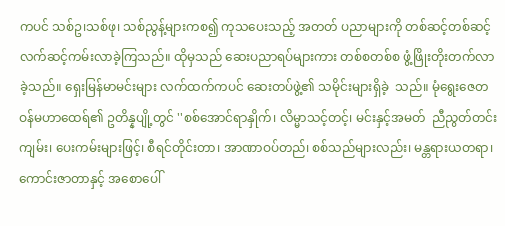ကပင် သစ်ဥ၊သစ်ဖု၊ သစ်ညွန့်များကစ၍ ကုသပေးသည့် အတတ် ပညာများကို တစ်ဆင့်တစ်ဆင့် လက်ဆင့်ကမ်းလာခဲ့ကြသည်။ ထိုမှသည် ဆေးပညာရပ်များကား တစ်စတစ်စ ဖွံ့ဖြိုးတိုးတက်လာခဲ့သည်။ ရှေးမြန်မာမင်းများ လက်ထက်ကပင် ဆေးတပ်ဖွဲ့၏ သမိုင်းများရှိခဲ့  သည်။ မုံရွေးဇေတဝန်မဟာထေရ်၏ ဥတိန္နပျို့တွင် ''စစ်အောင်ရာနှိုက်၊ လိမ္မာသင့်တင့်၊ မင်းနှင့်အမတ်  ညီညွတ်တင်းကျမ်း၊ ပေးကမ်းများဖြင့်၊ စီရင်တိုင်းတာ၊ အာဏာဝပ်တည်၊ စစ်သည်များလည်း၊ မန္တရားယတရာ၊ ကောင်းဇာတာနှင့် အစောပေါ်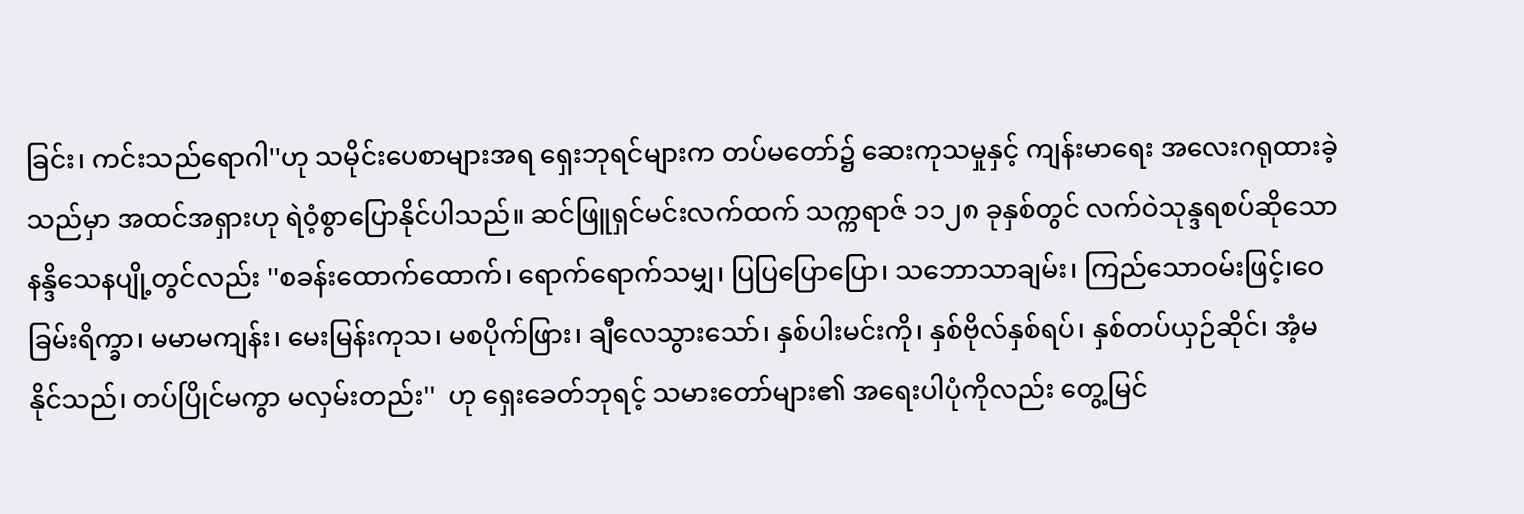ခြင်း၊ ကင်းသည်ရောဂါ''ဟု သမိုင်းပေစာများအရ ရှေးဘုရင်များက တပ်မတော်၌ ဆေးကုသမှုနှင့် ကျန်းမာရေး အလေးဂရုထားခဲ့သည်မှာ အထင်အရှားဟု ရဲဝံ့စွာပြောနိုင်ပါသည်။ ဆင်ဖြူရှင်မင်းလက်ထက် သက္ကရာဇ် ၁၁၂၈ ခုနှစ်တွင် လက်ဝဲသုန္ဒရစပ်ဆိုသော  နန္ဒိသေနပျို့တွင်လည်း ''စခန်းထောက်ထောက်၊ ရောက်ရောက်သမျှ၊ ပြပြပြောပြော၊ သဘောသာချမ်း၊ ကြည်သောဝမ်းဖြင့်၊ဝေခြမ်းရိက္ခာ၊ မမာမကျန်း၊ မေးမြန်းကုသ၊ မစပိုက်ဖြား၊ ချီလေသွားသော်၊ နှစ်ပါးမင်းကို၊ နှစ်ဗိုလ်နှစ်ရပ်၊ နှစ်တပ်ယှဉ်ဆိုင်၊ အံ့မနိုင်သည်၊ တပ်ပြိုင်မကွာ မလှမ်းတည်း''  ဟု ရှေးခေတ်ဘုရင့် သမားတော်များ၏ အရေးပါပုံကိုလည်း တွေ့မြင်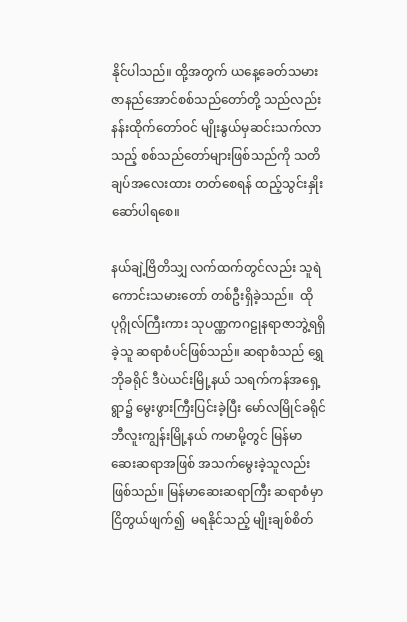နိုင်ပါသည်။ ထို့အတွက် ယနေ့ခေတ်သမား ဇာနည်အောင်စစ်သည်တော်တို့ သည်လည်း နန်းထိုက်တော်ဝင် မျိုးနွယ်မှဆင်းသက်လာသည့် စစ်သည်တော်များဖြစ်သည်ကို သတိချပ်အလေးထား တတ်စေရန် ထည့်သွင်းနှိုးဆော်ပါရစေ။

နယ်ချဲ့ဗြိတိသျှ လက်ထက်တွင်လည်း သူရဲကောင်းသမားတော် တစ်ဦးရှိခဲ့သည်။  ထိုပုဂ္ဂိုလ်ကြီးကား သုပဏ္ဏကဂဠုနရာဇာဘွဲ့ရရှိခဲ့သူ ဆရာစံပင်ဖြစ်သည်။ ဆရာစံသည် ရွှေဘိုခရိုင် ဒီပဲယင်းမြို့နယ် သရက်ကန်အရှေ့ရွာ၌ မွေးဖွားကြီးပြင်းခဲ့ပြီး မော်လမြိုင်ခရိုင် ဘီလူးကျွန်းမြို့နယ် ကမာမို့တွင် မြန်မာဆေးဆရာအဖြစ် အသက်မွေးခဲ့သူလည်း ဖြစ်သည်။ မြန်မာဆေးဆရာကြီး ဆရာစံမှာ ငြိတွယ်ဖျက်၍  မရနိုင်သည့် မျိုးချစ်စိတ်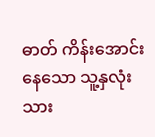ဓာတ် ကိန်းအောင်းနေသော သူ့နှလုံးသား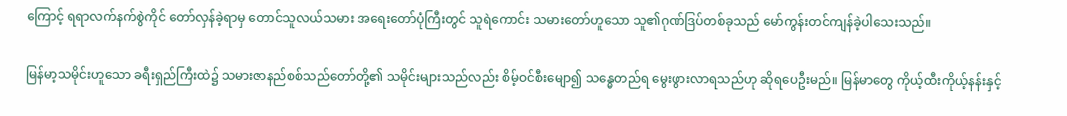ကြောင့် ရရာလက်နက်စွဲကိုင် တော်လှန်ခဲ့ရာမှ တောင်သူလယ်သမား အရေးတော်ပုံကြီးတွင် သူရဲကောင်း သမားတော်ဟူသော သူ၏ဂုဏ်ဒြပ်တစ်ခုသည် မော်ကွန်းတင်ကျန်ခဲ့ပါသေးသည်။

မြန်မာ့သမိုင်းဟူသော ခရီးရှည်ကြီးထဲ၌ သမားဇာနည်စစ်သည်တော်တို့၏ သမိုင်းများသည်လည်း စိမ့်ဝင်စီးမျော၍ သန္ဓေတည်ရ မွေးဖွားလာရသည်ဟု ဆိုရပေဦးမည်။ မြန်မာတွေ ကိုယ့်ထီးကိုယ့်နန်းနှင့်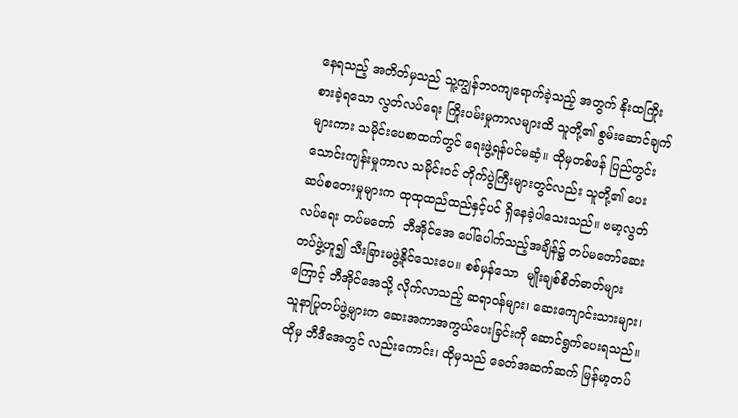နေရသည့် အတိတ်မှသည် သူ့ကျွန်ဘဝကျရောက်ခဲ့သည့် အတွက် နိုးထကြိုးစားခဲ့ရသော လွတ်လပ်ရေး ကြိုးပမ်းမှုကာလများထိ သူတို့၏ စွမ်းဆောင်ချက်များကား သမိုင်းပေစာထက်တွင် ရေးဖွဲ့ရန်ပင်မဆံ့။ ထိုမှတစ်ဖန် ပြည်တွင်း သောင်းကျန်းမှုကာလ သမိုင်းဝင် တိုက်ပွဲကြီးများတွင်လည်း သူတို့၏ ပေးဆပ်စတေးမှုများက ထုထုထည်ထည်နှင့်ပင် ရှိနေခဲ့ပါသေးသည်။ ဗမာ့လွတ်လပ်ရေး တပ်မတော်  ဘီအိုင်အေ ပေါ်ပေါက်သည့်အချိန်၌ တပ်မတော်ဆေးတပ်ဖွဲ့ဟူ၍ သီးခြားမဖွဲ့နိုင်သေးပေ။ စစ်မှန်သော  မျိုးချစ်စိတ်ဓာတ်များကြောင့် ဘီအိုင်အေသို့ လိုက်လာသည့် ဆရာဝန်များ၊ ဆေးကျောင်းသားများ၊ သူနာပြုတပ်ဖွဲ့များက ဆေးအကာအကွယ်ပေးခြင်းကို ဆောင်ရွက်ပေးရသည်။ ထိုမှ ဘီဒီအေတွင် လည်းကောင်း၊ ထိုမှသည် ခေတ်အဆက်ဆက် မြန်မာ့တပ်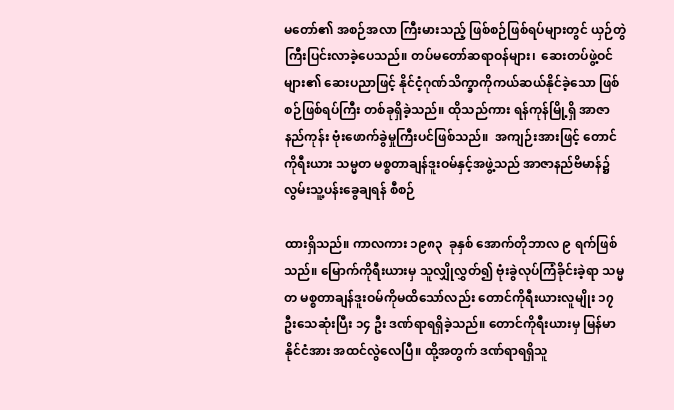မတော်၏ အစဉ်အလာ ကြီးမားသည့် ဖြစ်စဉ်ဖြစ်ရပ်များတွင် ယှဉ်တွဲကြီးပြင်းလာခဲ့ပေသည်။ တပ်မတော်ဆရာဝန်များ၊  ဆေးတပ်ဖွဲ့ဝင်များ၏ ဆေးပညာဖြင့် နိုင်ငံ့ဂုဏ်သိက္ခာကိုကယ်ဆယ်နိုင်ခဲ့သော ဖြစ်စဉ်ဖြစ်ရပ်ကြီး တစ်ခုရှိခဲ့သည်။ ထိုသည်ကား ရန်ကုန်မြို့ရှိ အာဇာနည်ကုန်း ဗုံးဖောက်ခွဲမှုကြီးပင်ဖြစ်သည်။  အကျဉ်းအားဖြင့် တောင်ကိုရီးယား သမ္မတ မစ္စတာချန်ဒူးဝမ်နှင့်အဖွဲ့သည် အာဇာနည်ဗိမာန်၌ လွမ်းသူ့ပန်းခွေချရန် စီစဉ်

ထားရှိသည်။ ကာလကား ၁၉၈၃  ခုနှစ် အောက်တိုဘာလ ၉ ရက်ဖြစ်သည်။ မြောက်ကိုရီးယားမှ သူလျှိုလွှတ်၍ ဗုံးခွဲလုပ်ကြံခိုင်းခဲ့ရာ သမ္မတ မစ္စတာချန်ဒူးဝမ်ကိုမထိသော်လည်း တောင်ကိုရီးယားလူမျိုး ၁၇ ဦးသေဆုံးပြီး ၁၄ ဦး ဒဏ်ရာရရှိခဲ့သည်။ တောင်ကိုရီးယားမှ မြန်မာနိုင်ငံအား အထင်လွဲလေပြီ။ ထို့အတွက် ဒဏ်ရာရရှိသူ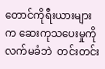တောင်ကိုရီးယားများက ဆေးကုသပေးမှုကို လက်မခံဘဲ  တင်းတင်း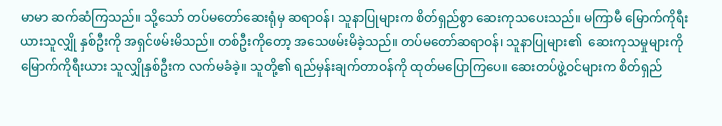မာမာ ဆက်ဆံကြသည်။ သို့သော် တပ်မတော်ဆေးရုံမှ ဆရာဝန်၊ သူနာပြုများက စိတ်ရှည်စွာ ဆေးကုသပေးသည်။ မကြာမီ မြောက်ကိုရီးယားသူလျှို နှစ်ဦးကို အရှင်ဖမ်းမိသည်။ တစ်ဦးကိုတော့ အသေဖမ်းမိခဲ့သည်။ တပ်မတော်ဆရာဝန်၊ သူနာပြုများ၏  ဆေးကုသမှုများကို မြောက်ကိုရီးယား သူလျှိုနှစ်ဦးက လက်မခံခဲ့။ သူတို့၏ ရည်မှန်းချက်တာဝန်ကို ထုတ်မပြောကြပေ။ ဆေးတပ်ဖွဲ့ဝင်များက စိတ်ရှည်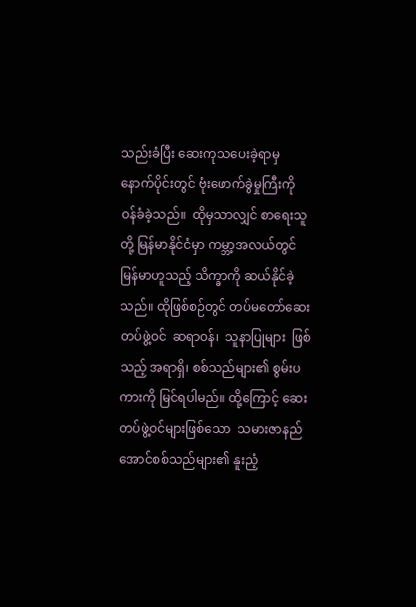သည်းခံပြီး ဆေးကုသပေးခဲ့ရာမှ နောက်ပိုင်းတွင် ဗုံးဖောက်ခွဲမှုကြီးကို  ဝန်ခံခဲ့သည်။  ထိုမှသာလျှင် စာရေးသူတို့ မြန်မာနိုင်ငံမှာ ကမ္ဘာ့အလယ်တွင် မြန်မာဟူသည့် သိက္ခာကို ဆယ်နိုင်ခဲ့သည်။ ထိုဖြစ်စဉ်တွင် တပ်မတော်ဆေးတပ်ဖွဲ့ဝင်  ဆရာဝန်၊  သူနာပြုများ  ဖြစ်သည့် အရာရှိ၊ စစ်သည်များ၏ စွမ်းပကားကို မြင်ရပါမည်။ ထို့ကြောင့် ဆေးတပ်ဖွဲ့ဝင်များဖြစ်သော  သမားဇာနည်အောင်စစ်သည်များ၏ နူးညံ့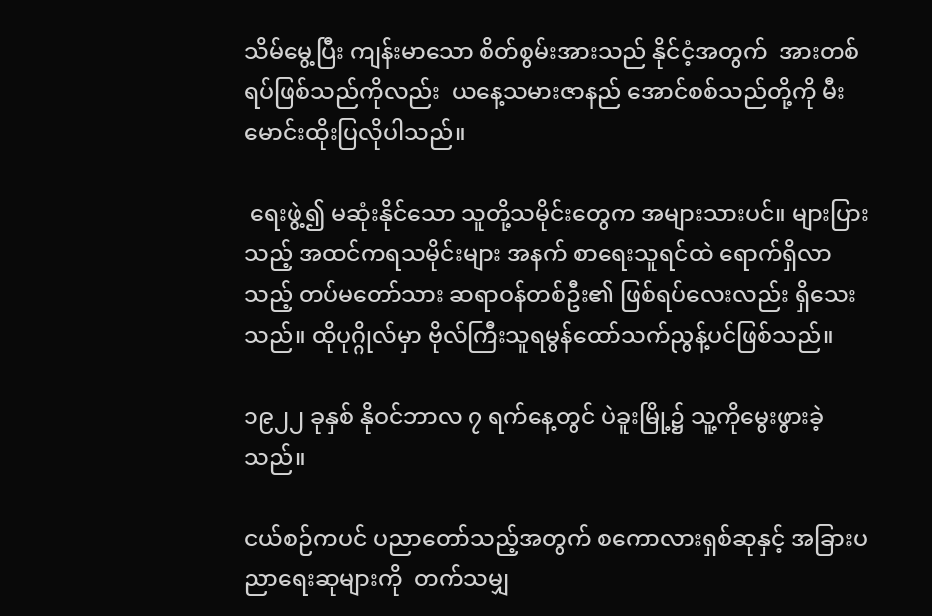သိမ်မွေ့ပြီး ကျန်းမာသော စိတ်စွမ်းအားသည် နိုင်ငံ့အတွက်  အားတစ်ရပ်ဖြစ်သည်ကိုလည်း  ယနေ့သမားဇာနည် အောင်စစ်သည်တို့ကို မီးမောင်းထိုးပြလိုပါသည်။

 ရေးဖွဲ့၍ မဆုံးနိုင်သော သူတို့သမိုင်းတွေက အများသားပင်။ များပြားသည့် အထင်ကရသမိုင်းများ အနက် စာရေးသူရင်ထဲ ရောက်ရှိလာသည့် တပ်မတော်သား ဆရာဝန်တစ်ဦး၏ ဖြစ်ရပ်လေးလည်း ရှိသေးသည်။ ထိုပုဂ္ဂိုလ်မှာ ဗိုလ်ကြီးသူရမွန်ထော်သက်ညွန့်ပင်ဖြစ်သည်။

၁၉၂၂ ခုနှစ် နိုဝင်ဘာလ ၇ ရက်နေ့တွင် ပဲခူးမြို့၌ သူ့ကိုမွေးဖွားခဲ့သည်။

ငယ်စဉ်ကပင် ပညာတော်သည့်အတွက် စကောလားရှစ်ဆုနှင့် အခြားပညာရေးဆုများကို  တက်သမျှ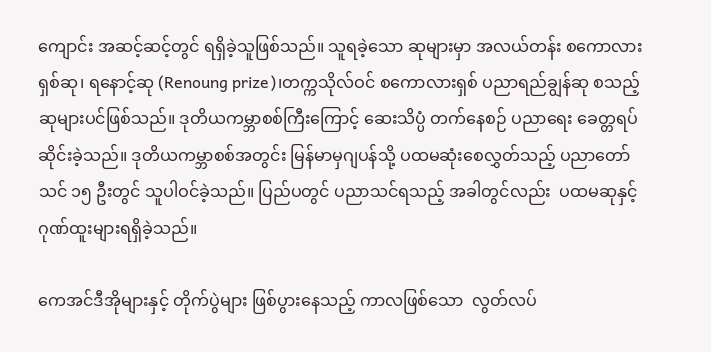ကျောင်း အဆင့်ဆင့်တွင် ရရှိခဲ့သူဖြစ်သည်။ သူရခဲ့သော ဆုများမှာ အလယ်တန်း စကောလားရှစ်ဆု၊ ရနောင့်ဆု (Renoung prize)၊တက္ကသိုလ်ဝင် စကောလားရှစ် ပညာရည်ချွန်ဆု စသည့်ဆုများပင်ဖြစ်သည်။ ဒုတိယကမ္ဘာစစ်ကြီးကြောင့် ဆေးသိပ္ပံ တက်နေစဉ် ပညာရေး ခေတ္တရပ်ဆိုင်းခဲ့သည်။ ဒုတိယကမ္ဘာစစ်အတွင်း မြန်မာမှဂျပန်သို့ ပထမဆုံးစေလွှတ်သည့် ပညာတော်သင် ၁၅ ဦးတွင် သူပါဝင်ခဲ့သည်။ ပြည်ပတွင် ပညာသင်ရသည့် အခါတွင်လည်း  ပထမဆုနှင့် ဂုဏ်ထူးများရရှိခဲ့သည်။

ကေအင်ဒီအိုများနှင့် တိုက်ပွဲများ ဖြစ်ပွားနေသည့် ကာလဖြစ်သော  လွတ်လပ်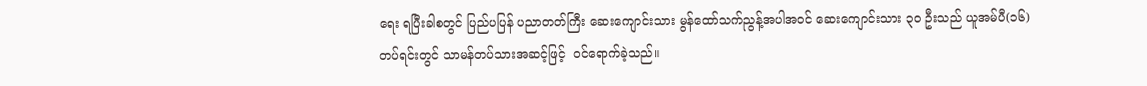ရေး ရပြီးခါစတွင် ပြည်ပပြန် ပညာတတ်ကြီး ဆေးကျောင်းသား မွန်ထော်သက်ညွန့်အပါအဝင် ဆေးကျောင်းသား ၃ဝ ဦးသည် ယူအမ်ပီ(၁၆)တပ်ရင်းတွင် သာမန်တပ်သားအဆင့်ဖြင့်  ဝင်ရောက်ခဲ့သည်။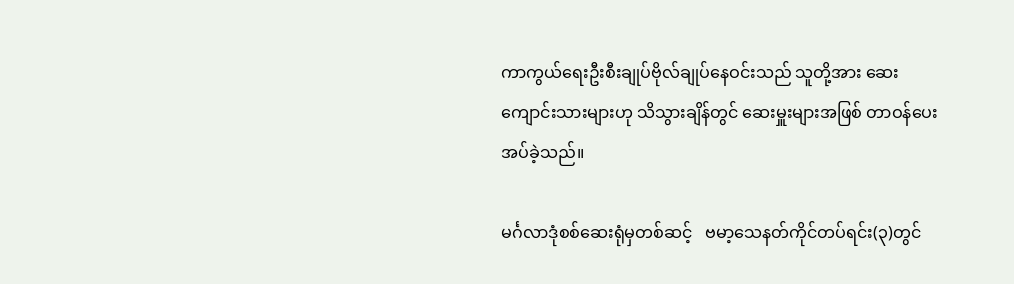ကာကွယ်ရေးဦးစီးချုပ်ဗိုလ်ချုပ်နေဝင်းသည် သူတို့အား ဆေးကျောင်းသားများဟု သိသွားချိန်တွင် ဆေးမှူးများအဖြစ် တာဝန်ပေးအပ်ခဲ့သည်။

မင်္ဂလာဒုံစစ်ဆေးရုံမှတစ်ဆင့်   ဗမာ့သေနတ်ကိုင်တပ်ရင်း(၃)တွင်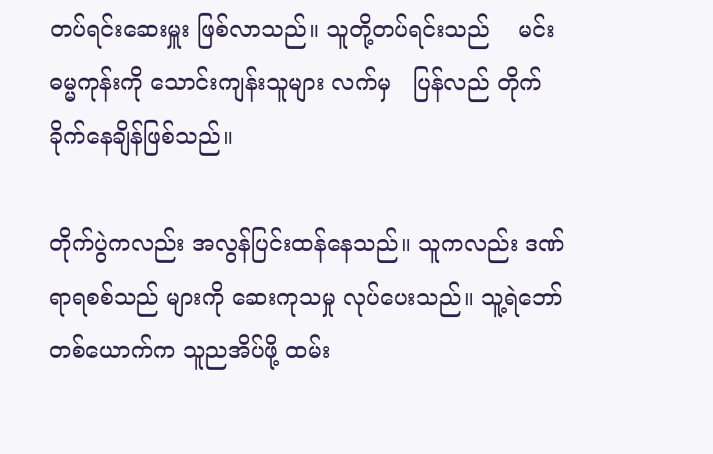တပ်ရင်းဆေးမှူး ဖြစ်လာသည်။ သူတို့တပ်ရင်းသည်    မင်းဓမ္မကုန်းကို သောင်းကျန်းသူများ လက်မှ   ပြန်လည် တိုက်ခိုက်နေချိန်ဖြစ်သည်။

တိုက်ပွဲကလည်း အလွန်ပြင်းထန်နေသည်။ သူကလည်း ဒဏ်ရာရစစ်သည် များကို ဆေးကုသမှု လုပ်ပေးသည်။ သူ့ရဲဘော်တစ်ယောက်က သူညအိပ်ဖို့ ထမ်း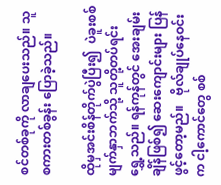စင်တစ်ခုကို လာချပေးသည်။ သူစကားတစ်ခွန်း ပြောခဲ့သည်။

ထိုမှအင်းစိန်တိုက်ပွဲပြီး၍  ပဲခူးစစ်မျက်နှာဘက်သို့ သူတို့တပ်ရင်း ရွှေ့သည်။ ရန်ကုန်တွင် အေးချမ်းချိန်ဖြစ်၍ ဆေးကျောင်းများ ပြန်ဖွင့်တော့မည်။   ဗိုလ်ချုပ်နေဝင်းက ငါ့ကောင်တွေ စစ်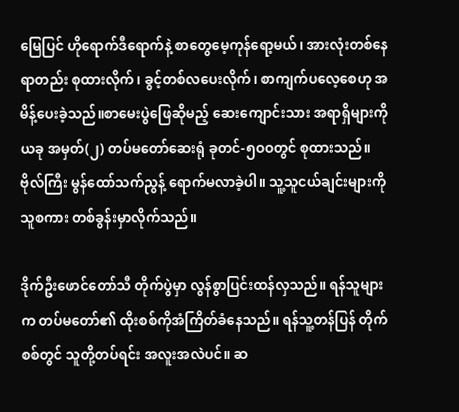မြေပြင် ဟိုရောက်ဒီရောက်နဲ့ စာတွေမေ့ကုန်ရော့မယ်၊ အားလုံးတစ်နေရာတည်း စုထားလိုက်၊ ခွင့်တစ်လပေးလိုက်၊ စာကျက်ပလေ့စေဟု အမိန့်ပေးခဲ့သည်။စာမေးပွဲဖြေဆိုမည့် ဆေးကျောင်းသား အရာရှိများကို ယခု အမှတ်(၂) တပ်မတော်ဆေးရုံ ခုတင်-၅ဝဝတွင် စုထားသည်။  ဗိုလ်ကြီး မွန်ထော်သက်ညွန့် ရောက်မလာခဲ့ပါ။ သူ့သူငယ်ချင်းများကို သူစကား တစ်ခွန်းမှာလိုက်သည်။

ဒိုက်ဦးဖောင်တော်သီ တိုက်ပွဲမှာ လွန်စွာပြင်းထန်လှသည်။ ရန်သူများက တပ်မတော်၏ ထိုးစစ်ကိုအံကြိတ်ခံနေသည်။ ရန်သူ့တန်ပြန် တိုက်စစ်တွင် သူတို့တပ်ရင်း အလူးအလဲပင်။ ဆ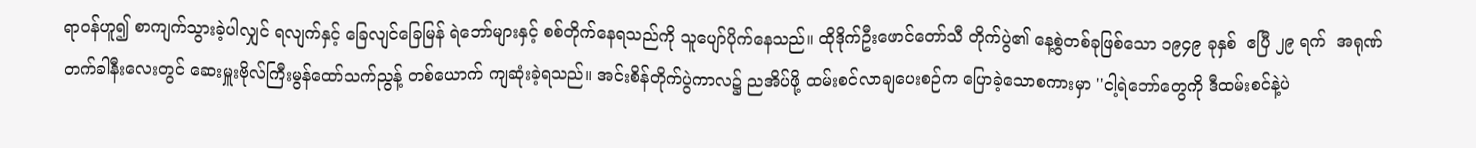ရာဝန်ဟူ၍ စာကျက်သွားခဲ့ပါလျှင် ရလျက်နှင့် ခြေလျင်ခြေမြန် ရဲဘော်များနှင့် စစ်တိုက်နေရသည်ကို သူပျော်ပိုက်နေသည်။ ထိုဒိုက်ဦးဖောင်တော်သီ တိုက်ပွဲ၏ နေ့စွဲတစ်ခုဖြစ်သော ၁၉၄၉ ခုနှစ်  ဧပြီ ၂၉ ရက်  အရုဏ်တက်ခါနီးလေးတွင် ဆေးမှူးဗိုလ်ကြီးမွန်ထော်သက်ညွန့် တစ်ယောက် ကျဆုံးခဲ့ရသည်။ အင်းစိန်တိုက်ပွဲကာလ၌ ညအိပ်ဖို့ ထမ်းစင်လာချပေးစဉ်က ပြောခဲ့သောစကားမှာ ''ငါ့ရဲဘော်တွေကို ဒီထမ်းစင်နဲ့ပဲ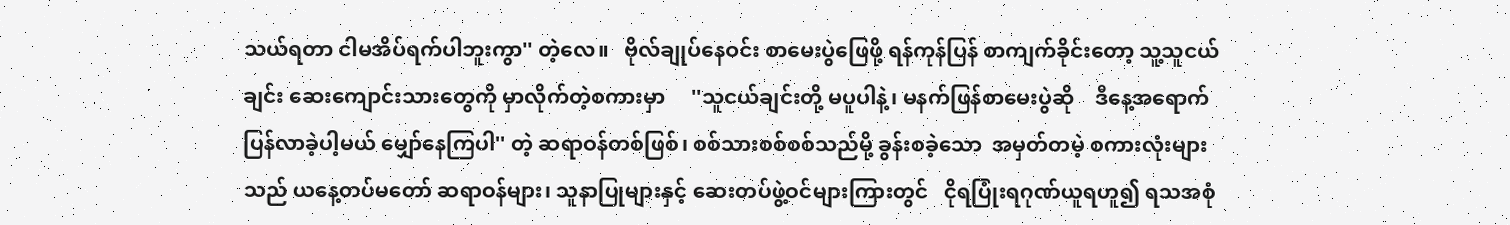သယ်ရတာ ငါမအိပ်ရက်ပါဘူးကွာ'' တဲ့လေ။   ဗိုလ်ချုပ်နေဝင်း စာမေးပွဲဖြေဖို့ ရန်ကုန်ပြန် စာကျက်ခိုင်းတော့ သူ့သူငယ်ချင်း ဆေးကျောင်းသားတွေကို မှာလိုက်တဲ့စကားမှာ     ''သူငယ်ချင်းတို့ မပူပါနဲ့၊ မနက်ဖြန်စာမေးပွဲဆို    ဒီနေ့အရောက် ပြန်လာခဲ့ပါ့မယ် မျှော်နေကြပါ'' တဲ့ ဆရာဝန်တစ်ဖြစ်၊ စစ်သားစစ်စစ်သည်မို့ ခွန်းစခဲ့သော  အမှတ်တမဲ့ စကားလုံးများသည် ယနေ့တပ်မတော် ဆရာဝန်များ၊ သူနာပြုများနှင့် ဆေးတပ်ဖွဲ့ဝင်များကြားတွင်   ငိုရပြုံးရဂုဏ်ယူရဟူ၍ ရသအစုံ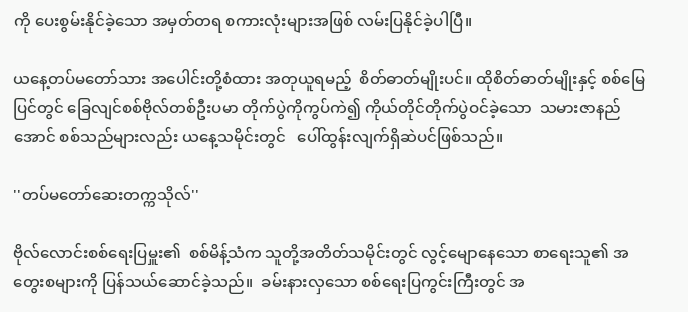ကို ပေးစွမ်းနိုင်ခဲ့သော အမှတ်တရ စကားလုံးများအဖြစ် လမ်းပြနိုင်ခဲ့ပါပြီ။

ယနေ့တပ်မတော်သား အပေါင်းတို့စံထား အတုယူရမည့်  စိတ်ဓာတ်မျိုးပင်။ ထိုစိတ်ဓာတ်မျိုးနှင့် စစ်မြေပြင်တွင် ခြေလျင်စစ်ဗိုလ်တစ်ဦးပမာ တိုက်ပွဲကိုကွပ်ကဲ၍ ကိုယ်တိုင်တိုက်ပွဲဝင်ခဲ့သော  သမားဇာနည်အောင် စစ်သည်များလည်း ယနေ့သမိုင်းတွင်   ပေါ်ထွန်းလျက်ရှိဆဲပင်ဖြစ်သည်။

''တပ်မတော်ဆေးတက္ကသိုလ်''

ဗိုလ်လောင်းစစ်ရေးပြမှူး၏  စစ်မိန့်သံက သူတို့အတိတ်သမိုင်းတွင် လွင့်မျောနေသော စာရေးသူ၏ အတွေးစများကို ပြန်သယ်ဆောင်ခဲ့သည်။  ခမ်းနားလှသော စစ်ရေးပြကွင်းကြီးတွင် အ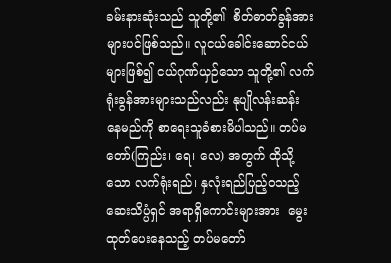ခမ်းနားဆုံးသည် သူတို့၏  စိတ်ဓာတ်ခွန်အားများပင်ဖြစ်သည်။ လူငယ်ခေါင်းဆောင်ငယ်များဖြစ်၍ ငယ်ဂုဏ်ယှဉ်သော သူတို့၏ လက်ရုံးခွန်အားများသည်လည်း နုပျိုလန်းဆန်းနေမည်ကို စာရေးသူခံစားမိပါသည်။ တပ်မတော်(ကြည်း၊ ရေ၊ လေ) အတွက် ထိုသို့သော လက်ရုံးရည်၊ နှလုံးရည်ပြည့်ဝသည့် ဆေးသိပ္ပံရှင် အရာရှိကောင်းများအား  မွေးထုတ်ပေးနေသည့် တပ်မတော်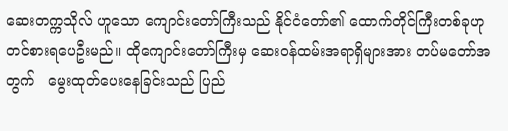ဆေးတက္ကသိုလ် ဟူသော ကျောင်းတော်ကြီးသည် နိုင်ငံတော်၏ ထောက်တိုင်ကြီးတစ်ခုဟု တင်စားရပေဦးမည်။ ထိုကျောင်းတော်ကြီးမှ ဆေးဝန်ထမ်းအရာရှိများအား တပ်မတော်အတွက်   မွေးထုတ်ပေးနေခြင်းသည် ပြည်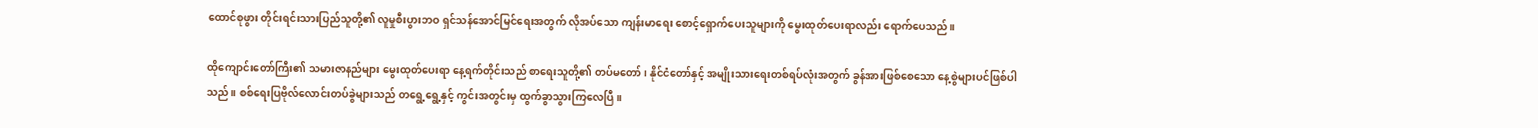ထောင်စုဖွား တိုင်းရင်းသားပြည်သူတို့၏ လူမှုစီးပွားဘဝ ရှင်သန်အောင်မြင်ရေးအတွက် လိုအပ်သော ကျန်းမာရေး စောင့်ရှောက်ပေးသူများကို မွေးထုတ်ပေးရာလည်း ရောက်ပေသည်။

ထိုကျောင်းတော်ကြီး၏ သမားဇာနည်များ မွေးထုတ်ပေးရာ နေ့ရက်တိုင်းသည် စာရေးသူတို့၏ တပ်မတော်၊ နိုင်ငံတော်နှင့် အမျိုးသားရေးတစ်ရပ်လုံးအတွက် ခွန်အားဖြစ်စေသော နေ့စွဲများပင်ဖြစ်ပါသည်။ စစ်ရေးပြဗိုလ်လောင်းတပ်ခွဲများသည် တရွေ့ရွေ့နှင့် ကွင်းအတွင်းမှ ထွက်ခွာသွားကြလေပြီ။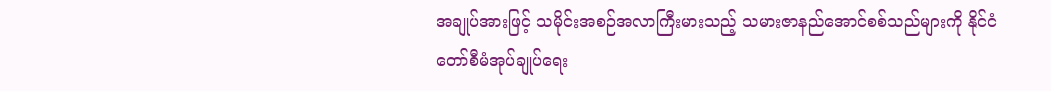အချုပ်အားဖြင့် သမိုင်းအစဉ်အလာကြီးမားသည့် သမားဇာနည်အောင်စစ်သည်များကို နိုင်ငံတော်စီမံအုပ်ချုပ်ရေး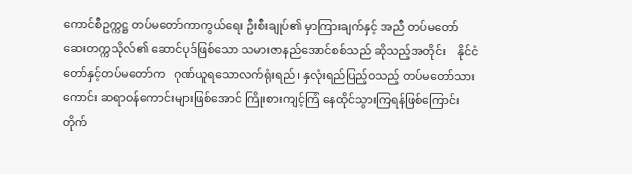ကောင်စီဥက္ကဋ္ဌ တပ်မတော်ကာကွယ်ရေး ဦးစီးချုပ်၏ မှာကြားချက်နှင့် အညီ တပ်မတော် ဆေးတက္ကသိုလ်၏ ဆောင်ပုဒ်ဖြစ်သော သမားဇာနည်အောင်စစ်သည် ဆိုသည့်အတိုင်း    နိုင်ငံတော်နှင့်တပ်မတော်က   ဂုဏ်ယူရသောလက်ရုံးရည်၊ နှလုံးရည်ပြည့်ဝသည့် တပ်မတော်သားကောင်း ဆရာဝန်ကောင်းများဖြစ်အောင် ကြိုးစားကျင့်ကြံ နေထိုင်သွားကြရန်ဖြစ်ကြောင်း တိုက်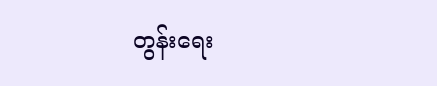တွန်းရေး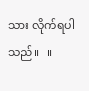သား လိုက်ရပါသည်။   ။